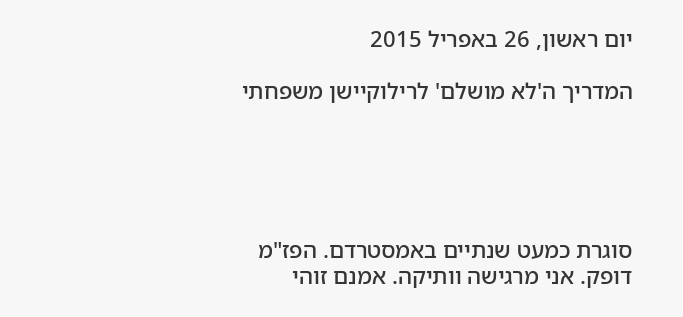יום ראשון, 26 באפריל 2015

המדריך ה'לא מושלם' לרילוקיישן משפחתי





סוגרת כמעט שנתיים באמסטרדם. הפז"מ דופק. אני מרגישה וותיקה. אמנם זוהי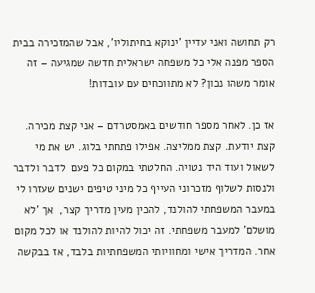רק תחושה ואני עדיין 'ינוקא בחיתוליו', אבל שהמזכירה בבית הספר מפנה אלי כל משפחה ישראלית חדשה שמגיעה – זה אומר משהו נכון? לא מתווכחים עם עובדות!

אז כן. לאחר מספר חודשים באמסטרדם – אני קצת מכירה. קצת יודעת. קצת ממליצה. אפילו פתחתי בלוג. יש את מי לשאול ועוד היד נטויה. החלטתי במקום כל פעם  לדבר ולדבר ולנסות לשלוף מזכרוני העייף כל מיני טיפים ישנים שעזרו לי במעבר המשפחתי להולנד, להכין מעין מדריך קצר,  אך 'לא מושלם' למעבר משפחתי. זה יכול להיות להולנד או לכל מקום אחר. המדריך אישי ומחוויותי המשפחתיות בלבד, אז בבקשה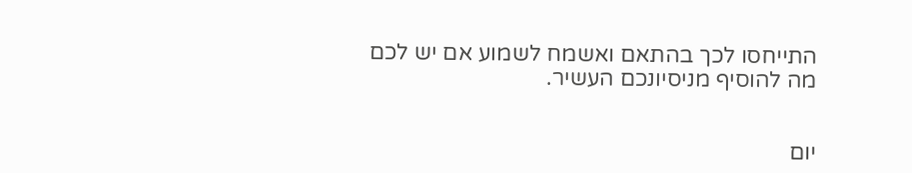התייחסו לכך בהתאם ואשמח לשמוע אם יש לכם מה להוסיף מניסיונכם העשיר.


יום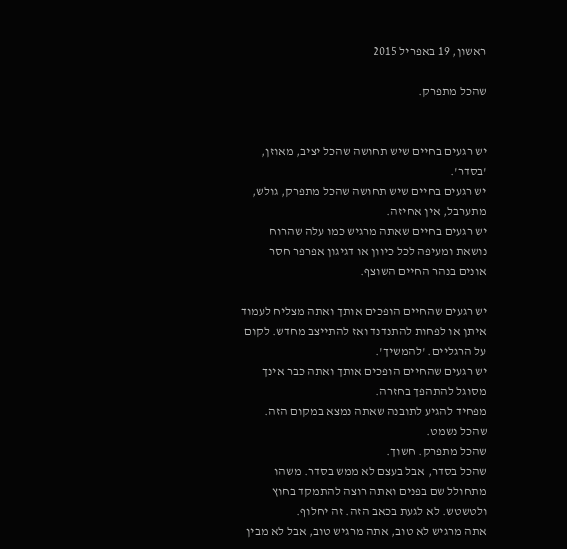ראשון, 19 באפריל 2015

שהכל מתפרק.


יש רגעים בחיים שיש תחושה שהכל יציב, מאוזן, 'בסדר'.
יש רגעים בחיים שיש תחושה שהכל מתפרק, גולש, מתערבל, אין אחיזה.
יש רגעים בחיים שאתה מרגיש כמו עלה שהרוח נושאת ומעיפה לכל כיוון או דגיגון אפרפר חסר אונים בנהר החיים השוצף.

יש רגעים שהחיים הופכים אותך ואתה מצליח לעמוד איתן או לפחות להתנדנד ואז להתייצב מחדש. לקום על הרגליים. 'להמשיך'.
יש רגעים שהחיים הופכים אותך ואתה כבר אינך מסוגל להתהפך בחזרה.
מפחיד להגיע לתובנה שאתה נמצא במקום הזה.
שהכל נשמט.
שהכל מתפרק. חשוך.
שהכל בסדר, אבל בעצם לא ממש בסדר. משהו מתחולל שם בפנים ואתה רוצה להתמקד בחוץ ולטשטש. לא לגעת בכאב הזה. זה יחלוף.
אתה מרגיש לא טוב, אתה מרגיש טוב, אבל לא מבין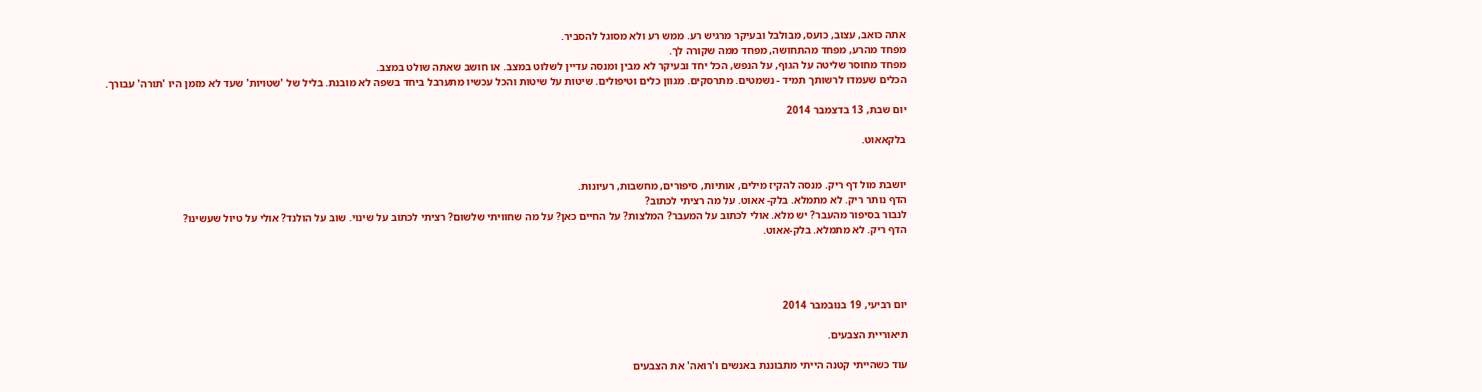אתה כואב, עצוב, כועס, מבולבל ובעיקר מרגיש רע. ממש רע ולא מסוגל להסביר.
מפחד מהרע, מפחד מהתחושה, מפחד ממה שקורה לך.
מפחד מחוסר שליטה על הגוף, על הנפש, הכל יחד ובעיקר לא מבין ומנסה עדיין לשלוט במצב. או חושב שאתה שולט במצב.
הכלים שעמדו לרשותך תמיד - נשמטים. מתרסקים. מגוון כלים וטיפולים. שיטות על שיטות והכל עכשיו מתערבל ביחד בשפה לא מובנת. בליל של 'שטויות' שעד לא מזמן היו 'תורה' עבורך.

יום שבת, 13 בדצמבר 2014

בלקאאוט.


יושבת מול דף ריק. מנסה להקיז מילים, אותיות, סיפורים, מחשבות, רעיונות.
הדף נותר ריק. לא מתמלא. בלק- אאוט. על מה רציתי לכתוב?
לנבור בסיפור מהעבר? יש מלא. אולי לכתוב על המעבר? המלצות? על החיים כאן? על מה שחוויתי שלשום? רציתי לכתוב על שינוי. שוב על הולנד? אולי על טיול שעשינו?
הדף ריק. לא מתמלא. בלק-אאוט.




יום רביעי, 19 בנובמבר 2014

תיאוריית הצבעים.

עוד כשהייתי קטנה הייתי מתבוננת באנשים ו'רואה' את הצבעים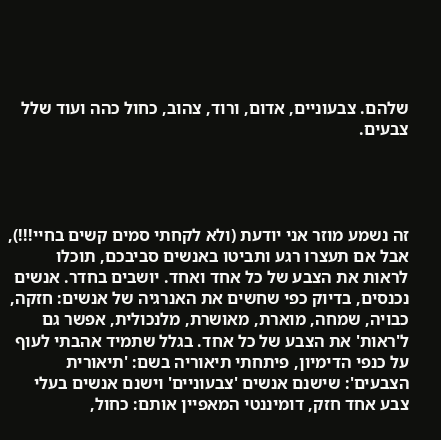שלהם. צבעוניים, אדום, ורוד, צהוב, כחול כהה ועוד שלל צבעים.




זה נשמע מוזר אני יודעת (ולא לקחתי סמים קשים בחיי!!!), אבל אם תעצרו רגע ותביטו באנשים סביבכם, תוכלו לראות את הצבע של כל אחד ואחד. יושבים בחדר. אנשים נכנסים, בדיוק כפי שחשים את האנרגיה של אנשים: חזקה, כבויה, שמחה, מוארת, מאושרת, מלנכולית, אפשר גם ל'ראות' את הצבע של כל אחד. בגלל שתמיד אהבתי לעוף על כנפי הדימיון, פיתחתי תיאוריה בשם: 'תיאורית הצבעים': שישנם אנשים 'צבעוניים' וישנם אנשים בעלי צבע אחד חזק, דומיננטי המאפיין אותם: כחול,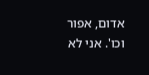אדום, אפור וכו'. אני לא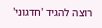רוצה להגיד 'חדגוני'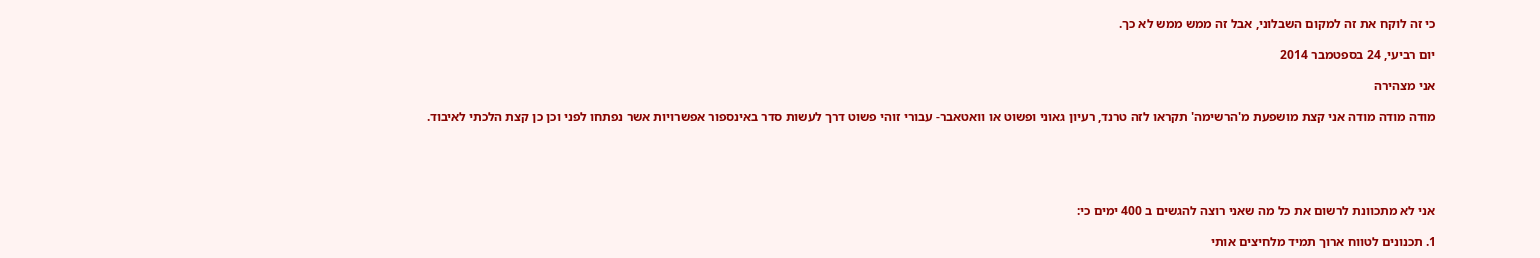כי זה לוקח את זה למקום השבלוני, אבל זה ממש ממש לא כך.

יום רביעי, 24 בספטמבר 2014

אני מצהירה

מודה מודה מודה אני קצת מושפעת מ'הרשימה' תקראו לזה טרנד, רעיון גאוני ופשוט או וואטאבר- עבורי זוהי פשוט דרך לעשות סדר באינספור אפשרויות אשר נפתחו לפני וכן כן קצת הלכתי לאיבוד.





אני לא מתכוונת לרשום את כל מה שאני רוצה להגשים ב 400 ימים כי:

1. תכנונים לטווח ארוך תמיד מלחיצים אותי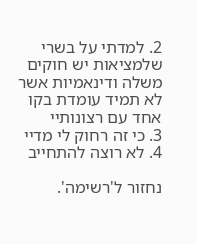2. למדתי על בשרי שלמציאות יש חוקים משלה ודינאמיות אשר לא תמיד עומדת בקו אחד עם רצונותיי
3. כי זה רחוק לי מדיי
4. לא רוצה להתחייב

נחזור ל'רשימה'.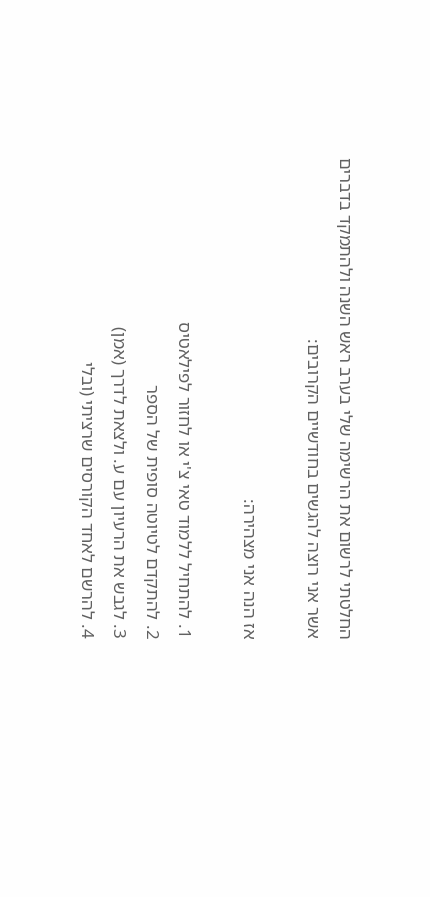החלטתי לרשום את הרשימה שלי בערב ראש השנה ולהתמקד בדברים אשר אני רוצה להגשים בחודשיים הקרובים:

אז הנה אני מצהירה:

1. להתחיל ללמוד טאי צ'י או לחזור לפילאטיס
2. להתקדם לטיוטה סופית של הספר
3. לגבש את הרעיון עם ע. ולצאת לדרך (אמן)
4. להרשם לאחד הקורסים שרציתי (ובלי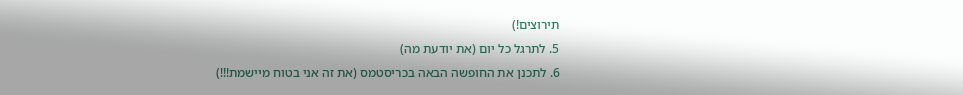תירוצים!)
5. לתרגל כל יום (את יודעת מה)
6. לתכנן את החופשה הבאה בכריסטמס (את זה אני בטוח מיישמת!!!)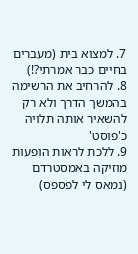7. למצוא בית (מעברים בחיים כבר אמרתי?!)
8. להרחיב את הרשימה בהמשך הדרך ולא רק להשאיר אותה תלויה כ'פוסט'
9. ללכת לראות הופעות מוזיקה באמסטרדם (נמאס לי לפספס)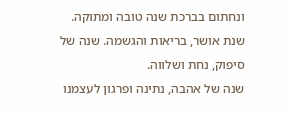ונחתום בברכת שנה טובה ומתוקה. שנת אושר, בריאות והגשמה. שנה של סיפוק, נחת ושלווה.
שנה של אהבה, נתינה ופרגון לעצמנו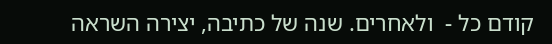קודם כל -  ולאחרים. שנה של כתיבה, יצירה השראה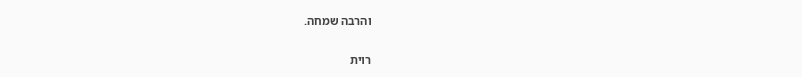והרבה שמחה.

רוית